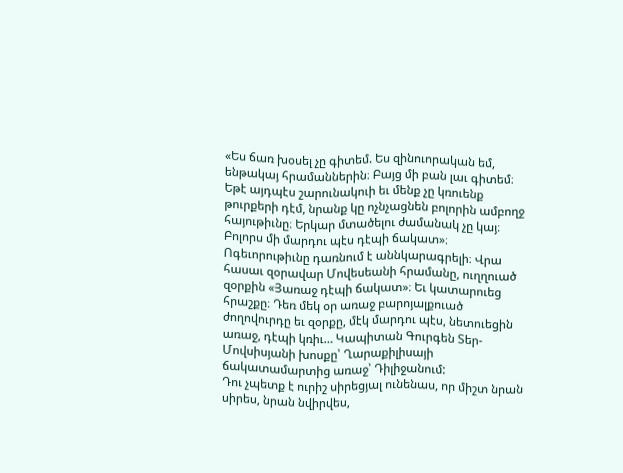«Ես ճառ խօսել չը գիտեմ. Ես զինուորական եմ, ենթակայ հրամաններին։ Բայց մի բան լաւ գիտեմ։ Եթէ այդպէս շարունակուի եւ մենք չը կռուենք թուրքերի դէմ, նրանք կը ոչնչացնեն բոլորին ամբողջ հայութիւնը։ Երկար մտածելու ժամանակ չը կայ։ Բոլորս մի մարդու պէս դէպի ճակատ»։ Ոգեւորութիւնը դառնում է աննկարագրելի։ Վրա հասաւ զօրավար Մովեսեանի հրամանը, ուղղուած զօրքին «Յառաջ դէպի ճակատ»։ Եւ կատարուեց հրաշքը։ Դեռ մեկ օր առաջ բարոյալքուած ժողովուրդը եւ զօրքը, մէկ մարդու պէս, նետուեցին առաջ, դէպի կռիւ… Կապիտան Գուրգեն Տեր-Մովսիսյանի խոսքը՝ Ղարաքիլիսայի ճակատամարտից առաջ՝ Դիլիջանում:
Դու չպետք է ուրիշ սիրեցյալ ունենաս, որ միշտ նրան սիրես, նրան նվիրվես,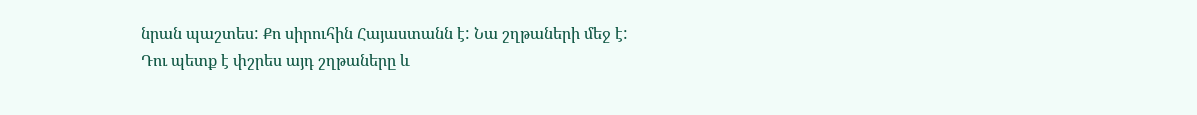նրան պաշտես: Քո սիրուհին Հայաստանն է: Նա շղթաների մեջ է: Դու պետք է փշրես այդ շղթաները և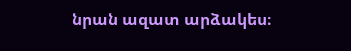նրան ազատ արձակես։